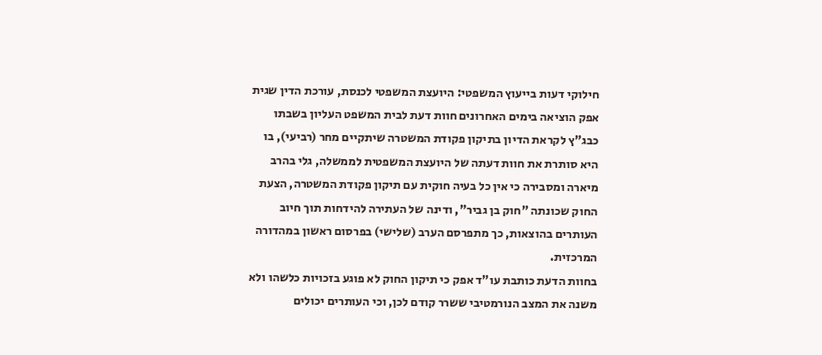חילוקי דעות בייעוץ המשפטי: היועצת המשפטי לכנסת, עורכת הדין שגית אפק הוציאה בימים האחרונים חוות דעת לבית המשפט העליון בשבתו כבג"ץ לקראת הדיון בתיקון פקודת המשטרה שיתקיים מחר (רביעי), בו היא סותרת את חוות דעתה של היועצת המשפטית לממשלה, גלי בהרב מיארה ומסבירה כי אין כל בעיה חוקית עם תיקון פקודת המשטרה, הצעת החוק שכונתה "חוק בן גביר", ודינה של העתירה להידחות תוך חיוב העותרים בהוצאות, כך מתפרסם הערב (שלישי) בפרסום ראשון במהדורה המרכזית.
בחוות הדעת כותבת עו"ד אפק כי תיקון החוק לא פוגע בזכויות כלשהו ולא משנה את המצב הנורמטיבי ששרר קודם לכן, וכי העותרים יכולים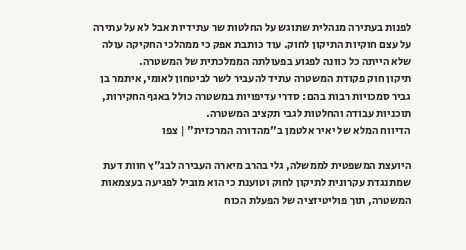לפנות בעתירה מנהלית שתוגש על החלטות שר עתידיות אבל לא על עתירה על עצם חוקיות התיקון לחוק. עוד כותבת אפק כי ממהלכי החקיקה עולה שלא הייתה כל כוונה לפגוע בפעולתה הממלכתית של המשטרה.
תיקון חוק פקודת המשטרה עתיד להעביר לשר לביטחון לאומי, איתמר בן גביר סמכויות רבות בהם: סדרי עדיפויות במשטרה כולל באגף החקירות, תוכניות עבודה והחלטות לגבי תקציב המשטרה.
הדיווח המלא של יאיר אלטמן ב"מהדורה המרכזית" | צפו

היועצת המשפטית לממשלה, גלי בהרב מיארה העבירה לבג"ץ חוות דעת שמתנגדת עקרונית לתיקון לחוק וטוענת כי הוא מוביל לפגיעה בעצמאות המשטרה, תוך פוליטיזציה של הפעלת הכוח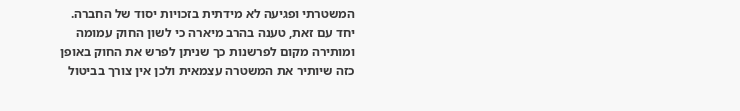המשטרתי ופגיעה לא מידתית בזכויות יסוד של החברה.
יחד עם זאת, טענה בהרב מיארה כי לשון החוק עמומה ומותירה מקום לפרשנות כך שניתן לפרש את החוק באופן כזה שיותיר את המשטרה עצמאית ולכן אין צורך בביטול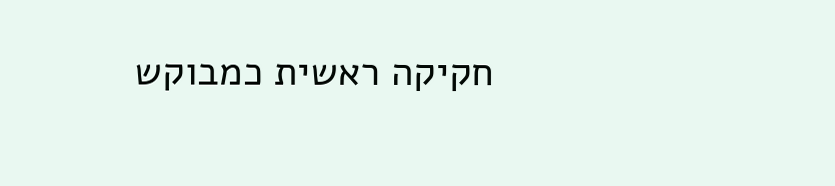חקיקה ראשית כמבוקש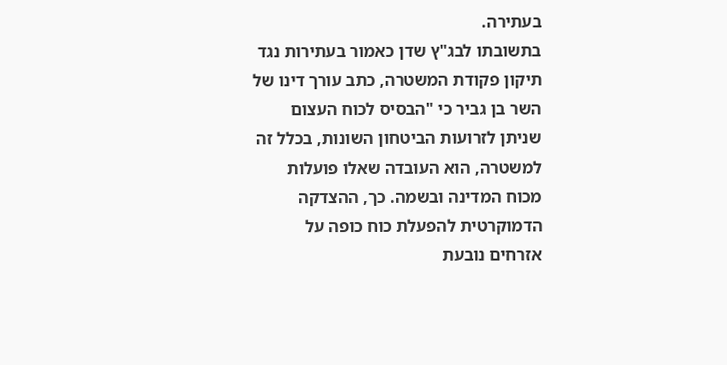בעתירה.
בתשובתו לבג"ץ שדן כאמור בעתירות נגד תיקון פקודת המשטרה, כתב עורך דינו של השר בן גביר כי "הבסיס לכוח העצום שניתן לזרועות הביטחון השונות, בכלל זה למשטרה, הוא העובדה שאלו פועלות מכוח המדינה ובשמה. כך, ההצדקה הדמוקרטית להפעלת כוח כופה על אזרחים נובעת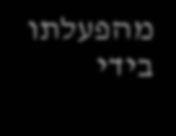מהפעלתו בידי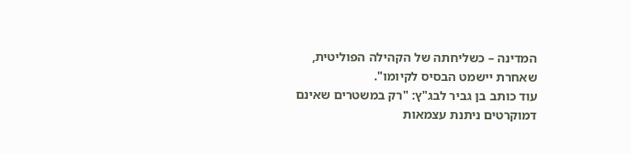המדינה – כשליחתה של הקהילה הפוליטית, שאחרת יישמט הבסיס לקיומו".
עוד כותב בן גביר לבג"ץ: "רק במשטרים שאינם דמוקרטים ניתנת עצמאות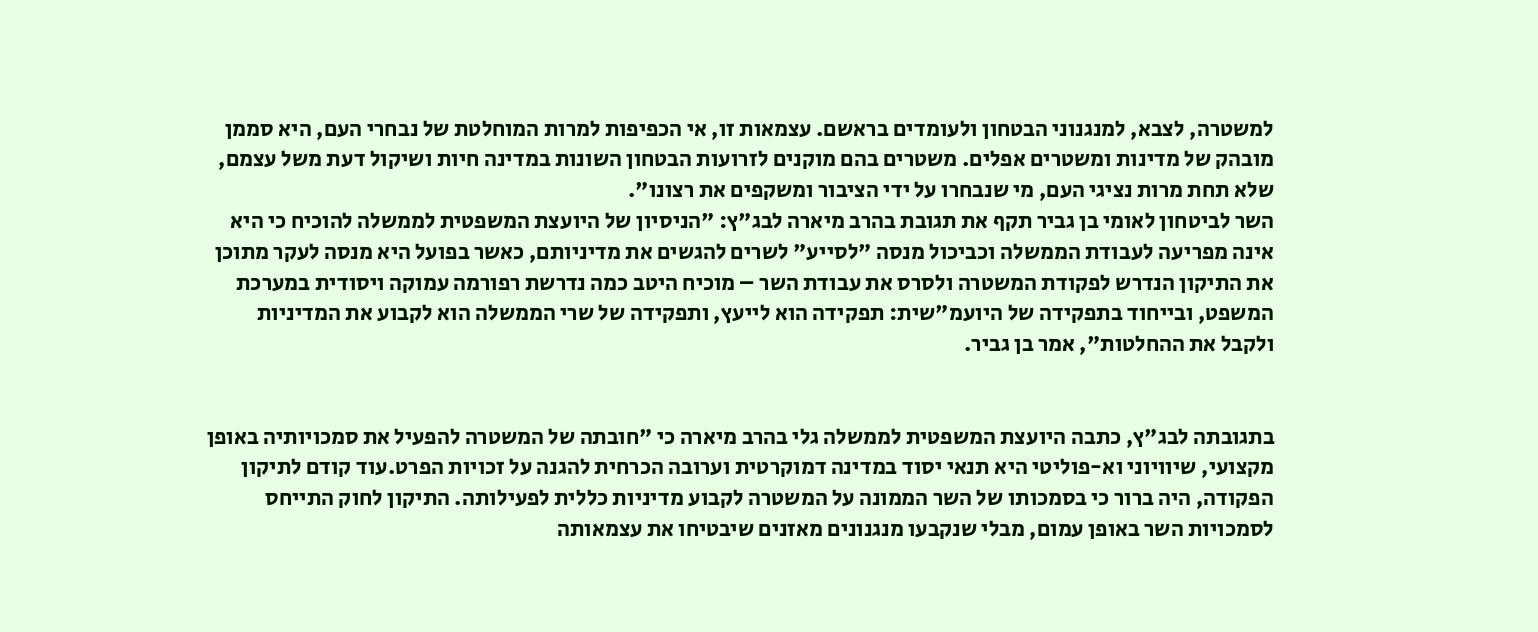למשטרה, לצבא, למנגנוני הבטחון ולעומדים בראשם. עצמאות זו, אי הכפיפות למרות המוחלטת של נבחרי העם, היא סממן מובהק של מדינות ומשטרים אפלים. משטרים בהם מוקנים לזרועות הבטחון השונות במדינה חיות ושיקול דעת משל עצמם, שלא תחת מרות נציגי העם, מי שנבחרו על ידי הציבור ומשקפים את רצונו".
השר לביטחון לאומי בן גביר תקף את תגובת בהרב מיארה לבג"ץ: "הניסיון של היועצת המשפטית לממשלה להוכיח כי היא אינה מפריעה לעבודת הממשלה וכביכול מנסה "לסייע" לשרים להגשים את מדיניותם, כאשר בפועל היא מנסה לעקר מתוכן את התיקון הנדרש לפקודת המשטרה ולסרס את עבודת השר – מוכיח היטב כמה נדרשת רפורמה עמוקה ויסודית במערכת המשפט, ובייחוד בתפקידה של היועמ"שית: תפקידה הוא לייעץ, ותפקידה של שרי הממשלה הוא לקבוע את המדיניות ולקבל את ההחלטות", אמר בן גביר.


בתגובתה לבג"ץ, כתבה היועצת המשפטית לממשלה גלי בהרב מיארה כי "חובתה של המשטרה להפעיל את סמכויותיה באופן מקצועי, שיוויוני וא-פוליטי היא תנאי יסוד במדינה דמוקרטית וערובה הכרחית להגנה על זכויות הפרט.עוד קודם לתיקון הפקודה, היה ברור כי בסמכותו של השר הממונה על המשטרה לקבוע מדיניות כללית לפעילותה. התיקון לחוק התייחס לסמכויות השר באופן עמום, מבלי שנקבעו מנגנונים מאזנים שיבטיחו את עצמאותה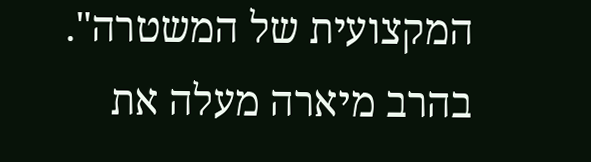המקצועית של המשטרה".
בהרב מיארה מעלה את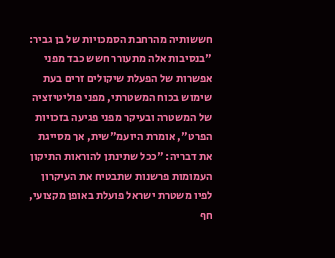חששותיה מהרחבת הסמכויות של בן גביר: "בנסיבות אלה מתעורר חשש כבד מפני אפשרות של הפעלת שיקולים זרים בעת שימוש בכוח המשטרתי, מפני פוליטיזציה של המשטרה ובעיקר מפני פגיעה בזכויות הפרט", אומרת היועמ"שית, אך מסייגת את דבריה: "ככל שתינתן להוראות התיקון העמומות פרשנות שתבטיח את העיקרון לפיו משטרת ישראל פועלת באופן מקצועי, חף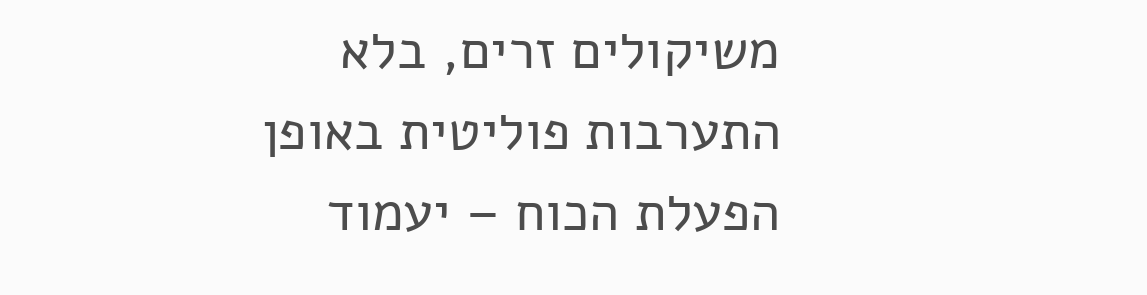משיקולים זרים, בלא התערבות פוליטית באופן הפעלת הכוח – יעמוד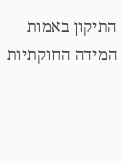התיקון באמות המידה החוקתיות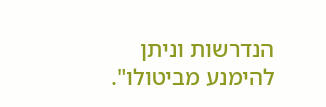הנדרשות וניתן להימנע מביטולו".